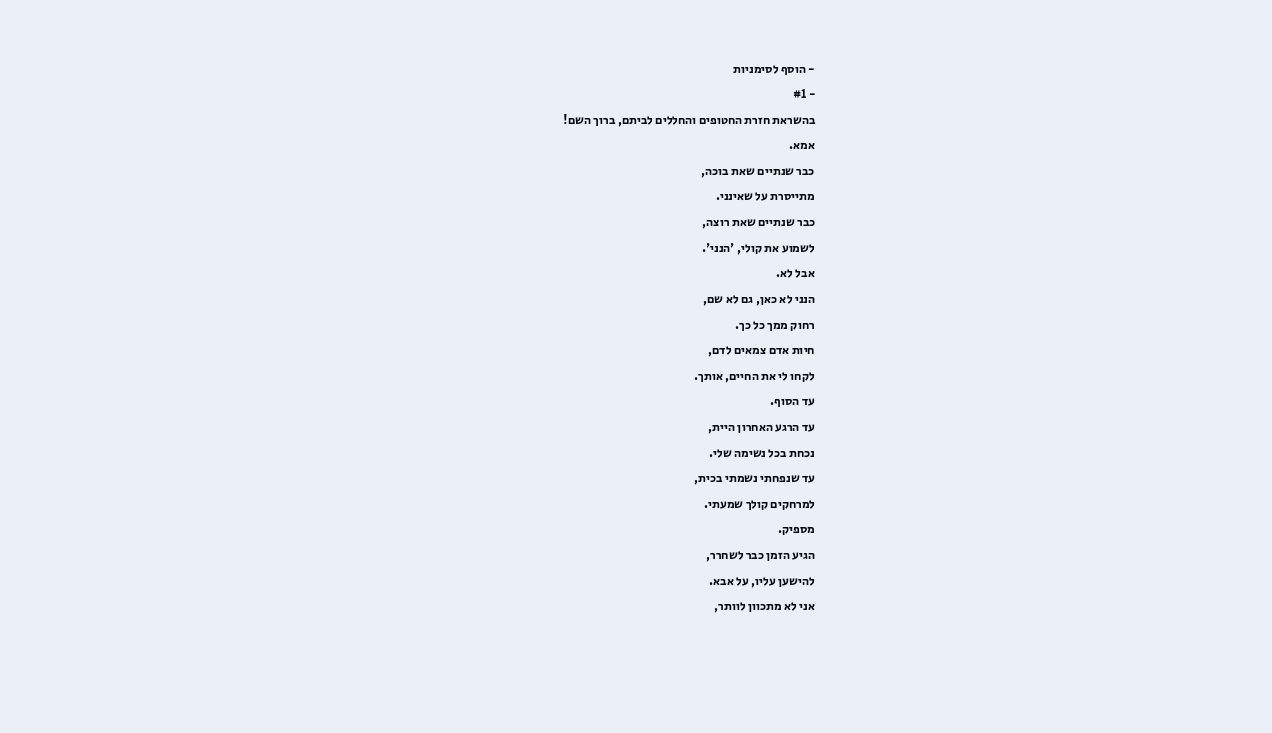- הוסף לסימניות
- #1
בהשראת חזרת החטופים והחללים לביתם, ברוך השם!
אמא.
כבר שנתיים שאת בוכה,
מתייסרת על שאינני.
כבר שנתיים שאת רוצה,
לשמוע את קולי, 'הנני'.
אבל לא.
הנני לא כאן, גם לא שם,
רחוק ממך כל כך.
חיות אדם צמאים לדם,
לקחו לי את החיים, אותך.
עד הסוף.
עד הרגע האחרון היית,
נכחת בכל נשימה שלי.
עד שנפחתי נשמתי בכית,
למרחקים קולך שמעתי.
מספיק.
הגיע הזמן כבר לשחרר,
להישען עליו, על אבא.
אני לא מתכוון לוותר,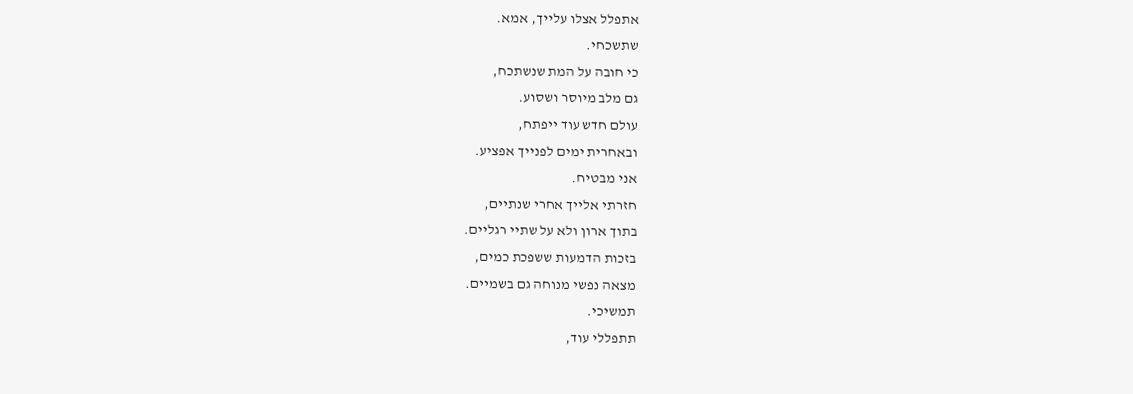אתפלל אצלו עלייך, אמא.
שתשכחי.
כי חובה על המת שנשתכח,
גם מלב מיוסר ושסוע.
עולם חדש עוד ייפתח,
ובאחרית ימים לפנייך אפציע.
אני מבטיח.
חזרתי אלייך אחרי שנתיים,
בתוך ארון ולא על שתיי רגליים.
בזכות הדמעות ששפכת כמים,
מצאה נפשי מנוחה גם בשמיים.
תמשיכי.
תתפללי עוד,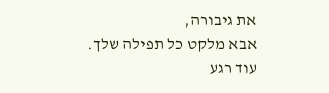את גיבורה,
אבא מלקט כל תפילה שלך.
עוד רגע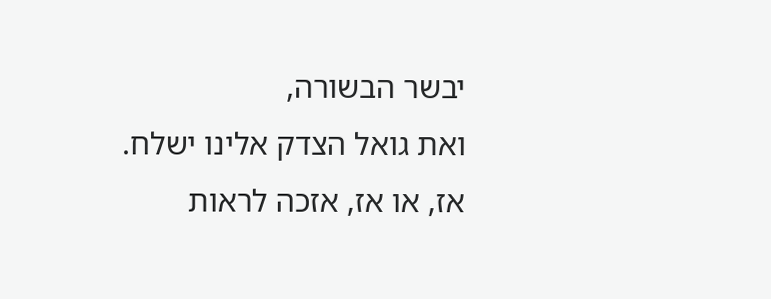יבשר הבשורה,
ואת גואל הצדק אלינו ישלח.
אז, או אז, אזכה לראות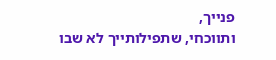פנייך,
ותווכחי, שתפילותייך לא שבו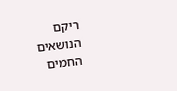ריקם
הנושאים החמים